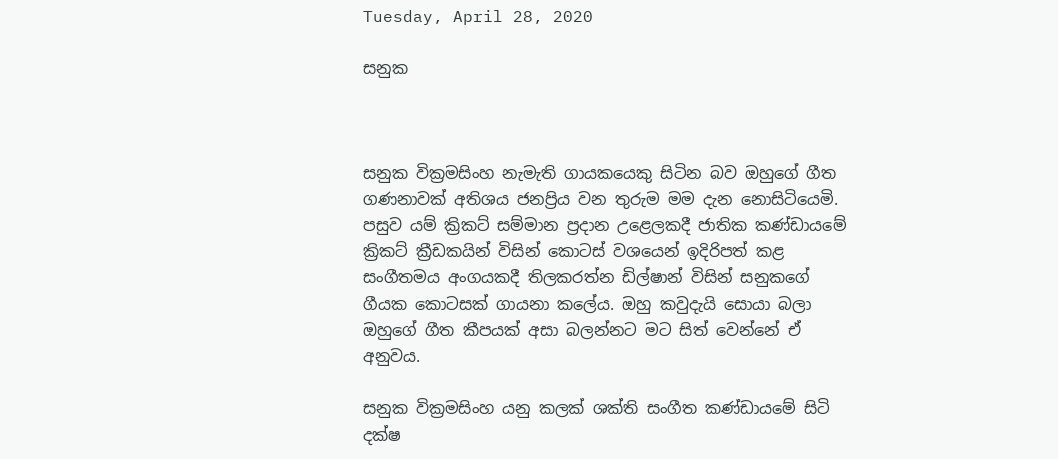Tuesday, April 28, 2020

සනුක



සනුක වික්‍රමසිංහ නැමැති ගායකයෙකු සිටින බව ඔහුගේ ගීත ගණනාවක් අතිශය ජනප්‍රිය වන තුරුම මම දැන නොසිටියෙමි. පසුව යම් ක්‍රිකට් සම්මාන ප්‍රදාන උළෙලකදී ජාතික කණ්ඩායමේ ක්‍රිකට් ක්‍රීඩකයින් විසින් කොටස් වශයෙන් ඉදිරිපත් කළ සංගීතමය අංගයකදී තිලකරත්න ඩිල්ෂාන් විසින් සනුකගේ ගීයක කොටසක් ගායනා කලේය. ඔහු කවුදැයි සොයා බලා ඔහුගේ ගීත කීපයක් අසා බලන්නට මට සිත් වෙන්නේ ඒ අනුවය.

සනුක වික්‍රමසිංහ යනු කලක් ශක්ති සංගීත කණ්ඩායමේ සිටි දක්ෂ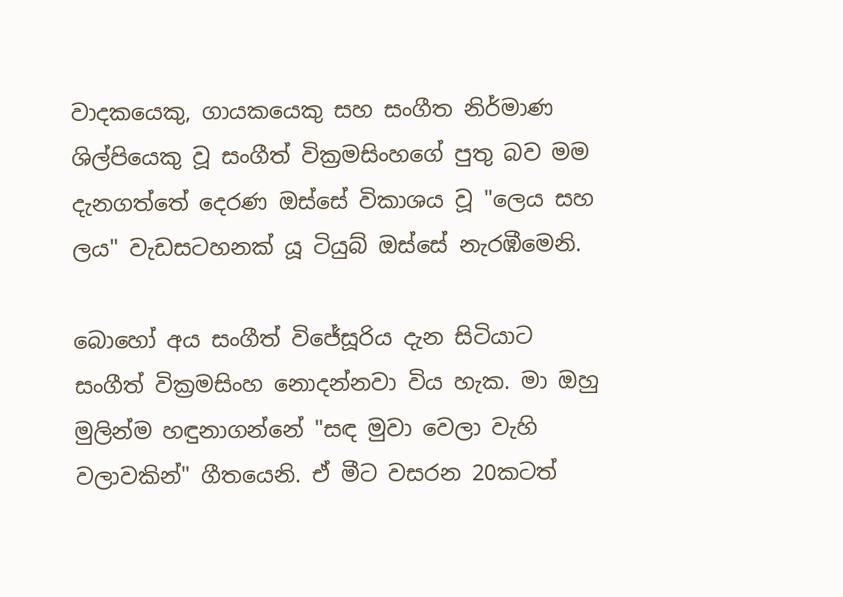වාදකයෙකු, ගායකයෙකු සහ සංගීත නිර්මාණ ශිල්පියෙකු වූ සංගීත් වික්‍රමසිංහගේ පුතු බව මම දැනගත්තේ දෙරණ ඔස්සේ විකාශය වූ "ලෙය සහ ලය" වැඩසටහනක් යූ ටියුබ් ඔස්සේ නැරඹීමෙනි.

බොහෝ අය සංගීත් විජේසූරිය දැන සිටියාට සංගීත් වික්‍රමසිංහ නොදන්නවා විය හැක. මා ඔහු මුලින්ම හඳුනාගන්නේ "සඳ මුවා වෙලා වැහි වලාවකින්" ගීතයෙනි. ඒ මීට වසරන 20කටත්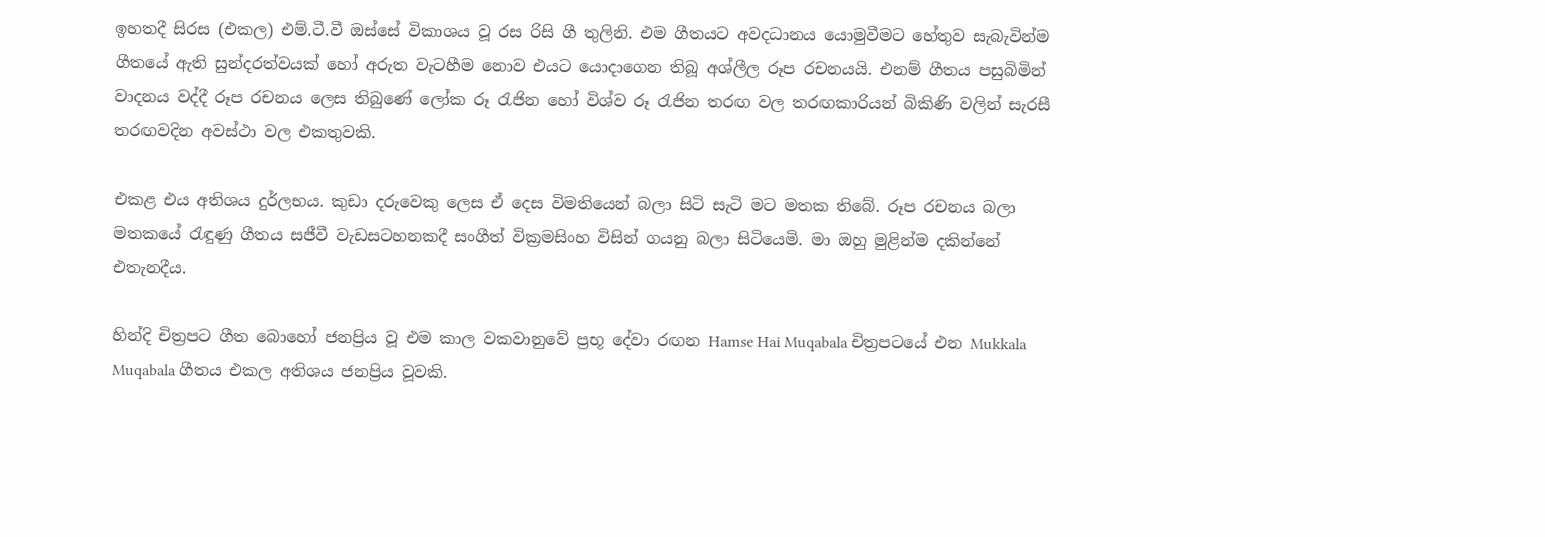ඉහතදී සිරස (එකල) එම්.ටී.වී ඔස්සේ විකාශය වූ රස රිසි ගී තුලිනි. එම ගීතයට අවදධානය යොමුවීමට හේතුව සැබැවින්ම ගීතයේ ඇති සුන්දරත්වයක් හෝ අරුත වැටහීම නොව එයට යොදාගෙන තිබූ අශ්ලීල රූප රචනයයි. එනම් ගීතය පසුබිමින් වාදනය වද්දී රූප රචනය ලෙස තිබුණේ ලෝක රූ රැජින හෝ විශ්ව රූ රැජින තරඟ වල තරඟකාරියන් බිකිණි වලින් සැරසී තරඟවදින අවස්ථා වල එකතුවකි.

එකළ එය අතිශය දුර්ලභය. කුඩා දරුවෙකු ලෙස ඒ දෙස විමතියෙන් බලා සිටි සැටි මට මතක තිබේ. රූප රචනය බලා මතකයේ රැඳුණු ගීතය සජීවී වැඩසටහනකදී සංගීත් වික්‍රමසිංහ විසින් ගයනු බලා සිටියෙමි. මා ඔහු මුළින්ම දකින්නේ එතැනදීය.

හින්දි චිත්‍රපට ගීත බොහෝ ජනප්‍රිය වූ එම කාල වකවානුවේ ප්‍රභූ දේවා රඟන Hamse Hai Muqabala චිත්‍රපටයේ එන Mukkala Muqabala ගීතය එකල අතිශය ජනප්‍රිය වූවකි.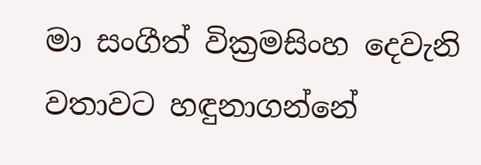මා සංගීත් වික්‍රමසිංහ දෙවැනි වතාවට හඳුනාගන්නේ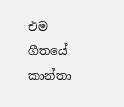එම ගීතයේ කාන්තා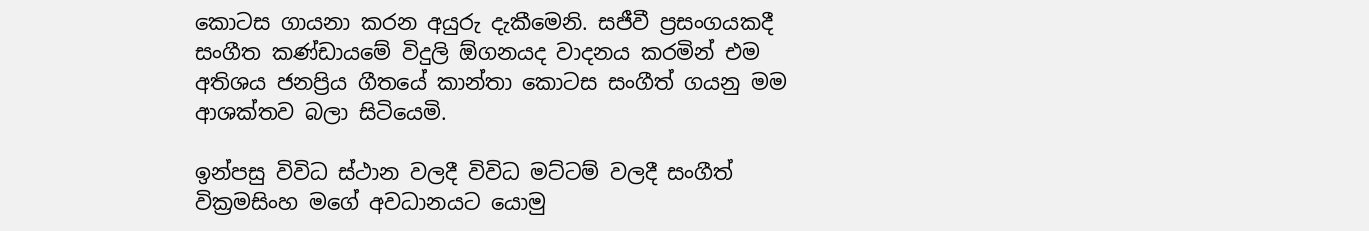කොටස ගායනා කරන අයුරු දැකීමෙනි. සජීවී ප්‍රසංගයකදී සංගීත කණ්ඩායමේ විදුලි ඕගනයද වාදනය කරමින් එම අතිශය ජනප්‍රිය ගීතයේ කාන්තා කොටස සංගීත් ගයනු මම ආශක්තව බලා සිටියෙමි.

ඉන්පසු විවිධ ස්ථාන වලදී විවිධ මට්ටම් වලදී සංගීත් වික්‍රමසිංහ මගේ අවධානයට යොමු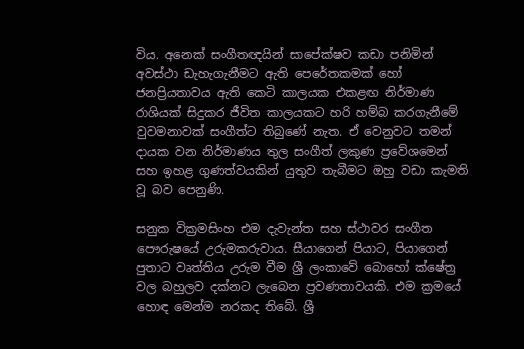විය. අනෙක් සංගීතඥයින් සාපේක්ෂව කඩා පනිමින් අවස්ථා ඩැහැගැනීමට ඇති පෙරේතකමක් හෝ ජනප්‍රියතාවය ඇති කෙටි කාලයක එකළඟ නිර්මාණ රාශියක් සිදුකර ජීවිත කාලයකට හරි හම්බ කරගැනීමේ වුවමනාවක් සංගීත්ට තිබුණේ නැත. ඒ වෙනුවට තමන් දායක වන නිර්මාණය තුල සංගීත් ලකුණ ප්‍රවේශමෙන් සහ ඉහළ ගුණත්වයකින් යුතුව තැබීමට ඔහු වඩා කැමති වූ බව පෙනුණි.

සනුක වික්‍රමසිංහ එම දැවැන්ත සහ ස්ථාවර සංගීත පෞරුෂයේ උරුමකරුවාය. සීයාගෙන් පියාට, පියාගෙන් පුතාට වෘත්තිය උරුම වීම ශ්‍රී ලංකාවේ බොහෝ ක්ෂේත්‍ර වල බහුලව දක්නට ලැබෙන ප්‍රවණතාවයකි. එම ක්‍රමයේ හොඳ මෙන්ම නරකද තිබේ. ශ්‍රී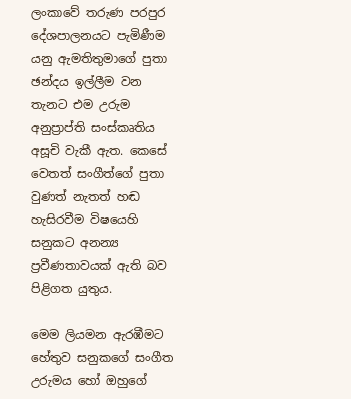ලංකාවේ තරුණ පරපුර දේශපාලනයට පැමිණීම යනු ඇමතිතුමාගේ පුතා ඡන්දය ඉල්ලීම වන තැනට එම උරුම අනුප්‍රාප්ති සංස්කෘතිය අසූචි වැකී ඇත. කෙසේ වෙතත් සංගීත්ගේ පුතා වුණත් නැතත් හඬ හැසිරවීම විෂයෙහි සනුකට අනන්‍ය ප්‍රවීණතාවයක් ඇති බව පිළිගත යුතුය.

මෙම ලියමන ඇරඹීමට හේතුව සනුකගේ සංගීත උරුමය හෝ ඔහුගේ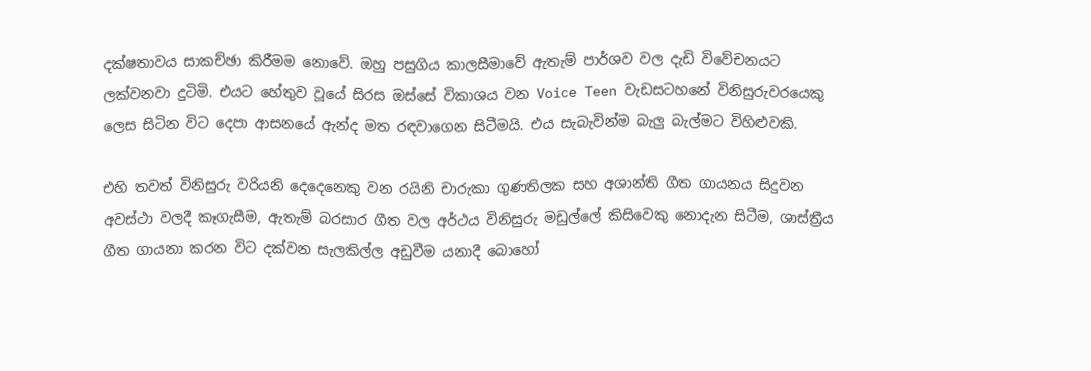දක්ෂතාවය සාකච්ඡා කිරීමම නොවේ. ඔහු පසුගිය කාලසීමාවේ ඇතැම් පාර්ශව වල දැඩි විවේචනයට ලක්වනවා දුටිමි. එයට හේතුව වූයේ සිරස ඔස්සේ විකාශය වන Voice Teen වැඩසටහනේ විනිසුරුවරයෙකු ලෙස සිටින විට දෙපා ආසනයේ ඇන්ද මත රඳවාගෙන සිටීමයි. එය සැබැවින්ම බැලු බැල්මට විහිළුවකි.

එහි තවත් විනිසුරු වරියනි දෙදෙනෙකු වන රයිනි චාරුකා ගුණතිලක සහ අශාන්ති ගීත ගායනය සිදුවන අවස්ථා වලදී කෑගැසීම, ඇතැම් බරසාර ගීත වල අර්ථය විනිසුරු මඩුල්ලේ කිසිවෙකු නොදැන සිටීම, ශාස්ත්‍රීය ගීත ගායනා කරන විට දක්වන සැලකිල්ල අඩුවීම යනාදී බොහෝ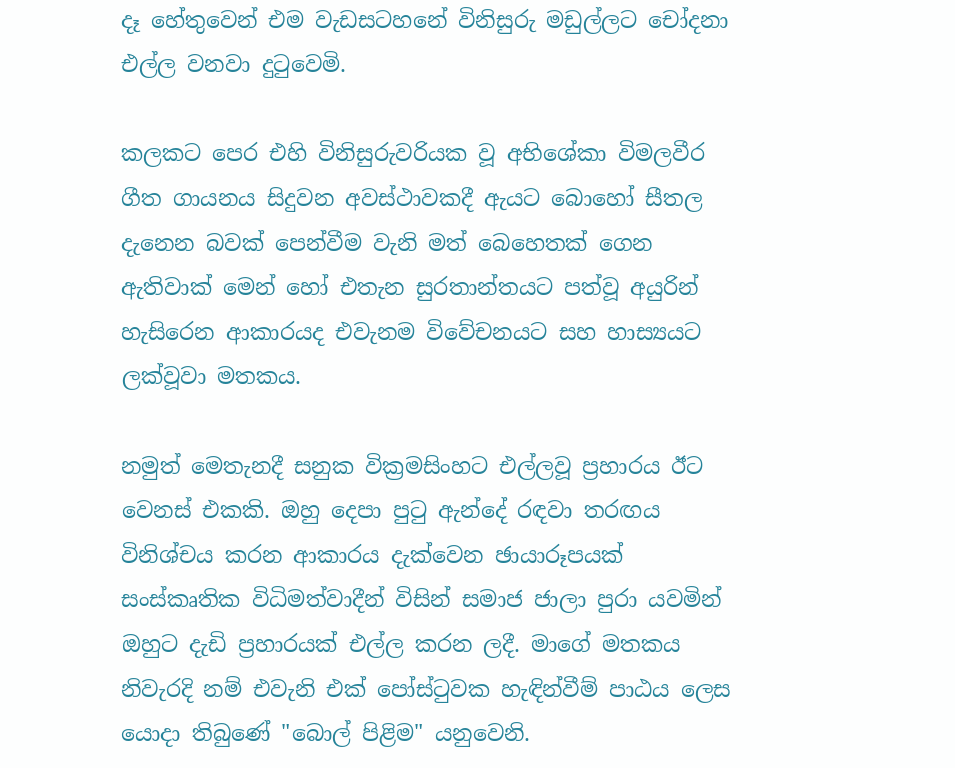දෑ හේතුවෙන් එම වැඩසටහනේ විනිසුරු මඩුල්ලට චෝදනා එල්ල වනවා දුටුවෙමි.

කලකට පෙර එහි විනිසුරුවරියක වූ අභිශේකා විමලවීර ගීත ගායනය සිදුවන අවස්ථාවකදී ඇයට බොහෝ සීතල දැනෙන බවක් පෙන්වීම වැනි මත් බෙහෙතක් ගෙන ඇතිවාක් මෙන් හෝ එතැන සුරතාන්තයට පත්වූ අයුරින් හැසිරෙන ආකාරයද එවැනම විවේචනයට සහ හාස්‍යයට ලක්වූවා මතකය.

නමුත් මෙතැනදී සනුක වික්‍රමසිංහට එල්ලවූ ප්‍රහාරය ඊට වෙනස් එකකි. ඔහු දෙපා පුටු ඇන්දේ රඳවා තරඟය විනිශ්චය කරන ආකාරය දැක්වෙන ඡායාරූපයක් සංස්කෘතික විධිමත්වාදීන් විසින් සමාජ ජාලා පුරා යවමින් ඔහුට දැඩි ප්‍රහාරයක් එල්ල කරන ලදී. මාගේ මතකය නිවැරදි නම් එවැනි එක් පෝස්ටුවක හැඳින්වීම් පාඨය ලෙස යොදා තිබුණේ "බොල් පිළිම" යනුවෙනි.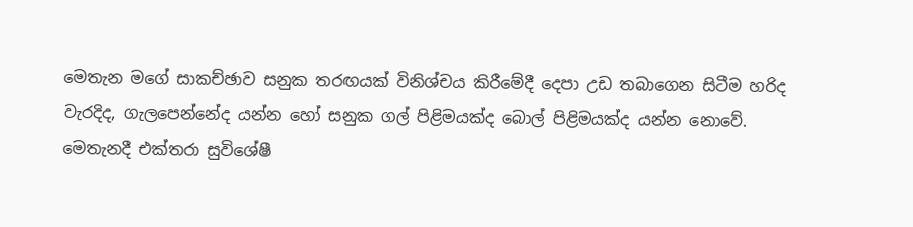මෙතැන මගේ සාකච්ඡාව සනුක තරඟයක් විනිශ්චය කිරීමේදී දෙපා උඩ තබාගෙන සිටීම හරිද වැරදිද, ගැලපෙන්නේද යන්න හෝ සනුක ගල් පිළිමයක්ද බොල් පිළිමයක්ද යන්න නොවේ. මෙතැනදී එක්තරා සුවිශේෂී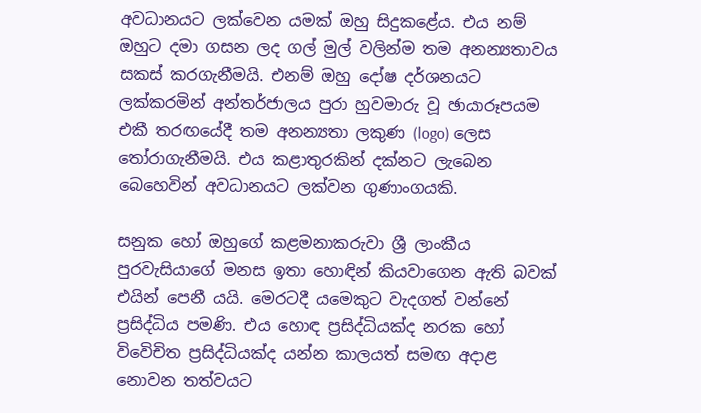අවධානයට ලක්වෙන යමක් ඔහු සිදුකළේය. එය නම් ඔහුට දමා ගසන ලද ගල් මුල් වලින්ම තම අනන්‍යතාවය සකස් කරගැනීමයි. එනම් ඔහු දෝෂ දර්ශනයට ලක්කරමින් අන්තර්ජාලය පුරා හුවමාරු වූ ඡායාරූපයම එකී තරඟයේදී තම අනන්‍යතා ලකුණ (logo) ලෙස තෝරාගැනීමයි. එය කළාතුරකින් දක්නට ලැබෙන බෙහෙවින් අවධානයට ලක්වන ගුණාංගයකි.

සනුක හෝ ඔහුගේ කළමනාකරුවා ශ්‍රී ලාංකීය පුරවැසියාගේ මනස ඉතා හොඳින් කියවාගෙන ඇති බවක් එයින් පෙනී යයි. මෙරටදී යමෙකුට වැදගත් වන්නේ ප්‍රසිද්ධිය පමණි. එය හොඳ ප්‍රසිද්ධියක්ද නරක හෝ විවෙිචිත ප්‍රසිද්ධියක්ද යන්න කාලයත් සමඟ අදාළ නොවන තත්වයට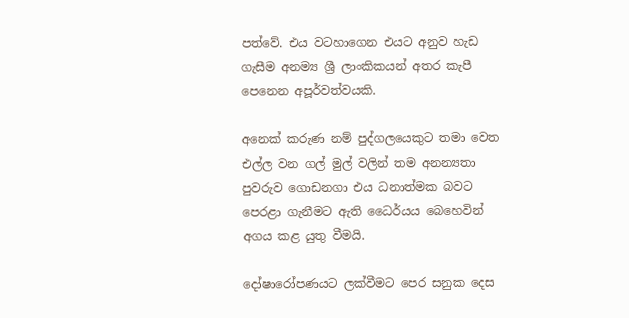පත්වේ. එය වටහාගෙන එයට අනුව හැඩ ගැසීම අනම්‍ය ශ්‍රී ලාංකිකයන් අතර කැපී පෙනෙන අපූර්වත්වයකි.

අනෙක් කරුණ නම් පුද්ගලයෙකුට තමා වෙත එල්ල වන ගල් මුල් වලින් තම අනන්‍යතා පුවරුව ගොඩනගා එය ධනාත්මක බවට පෙරළා ගැනීමට ඇති ධෛර්යය බෙහෙවින් අගය කළ යුතු වීමයි.

දෝෂාරෝපණයට ලක්වීමට පෙර සනුක දෙස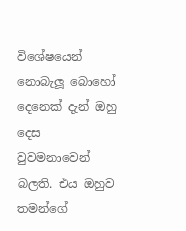විශේෂයෙන් නොබැලූ බොහෝ දෙනෙක් දැන් ඔහු දෙස වුවමනාවෙන් බලති. එය ඔහුව තමන්ගේ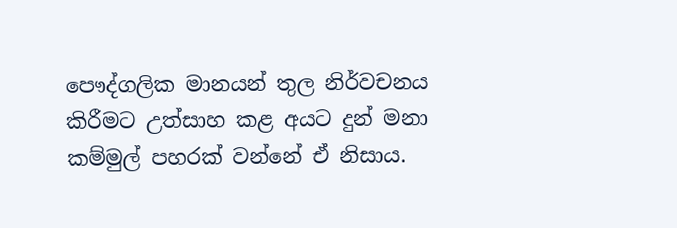පෞද්ගලික මානයන් තුල නිර්වචනය කිරීමට උත්සාහ කළ අයට දුන් මනා කම්මුල් පහරක් වන්නේ ඒ නිසාය.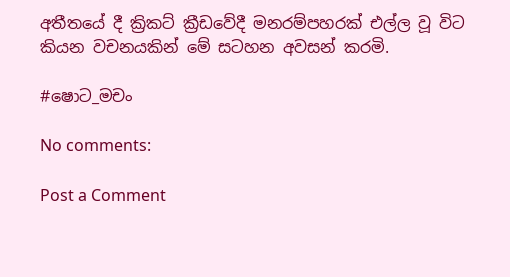අතීතයේ දී ක්‍රිකට් ක්‍රීඩවේදී මනරම්පහරක් එල්ල වූ විට කියන වචනයකින් මේ සටහන අවසන් කරමි.

#ෂොට_මචං

No comments:

Post a Comment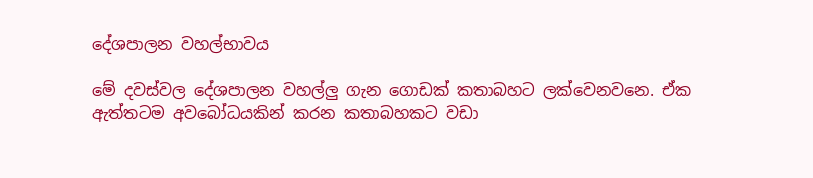දේශපාලන වහල්භාවය

මේ දවස්වල දේශපාලන වහල්ලු ගැන ගොඩක් කතාබහට ලක්වෙනවනෙ. ඒක ඇත්තටම අවබෝධයකින් කරන කතාබහකට වඩා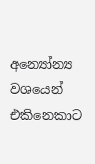අන්‍යෝන්‍ය වශයෙන් එකිනෙකාට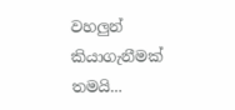වහලුන් කියාගැනීමක් තමයි...